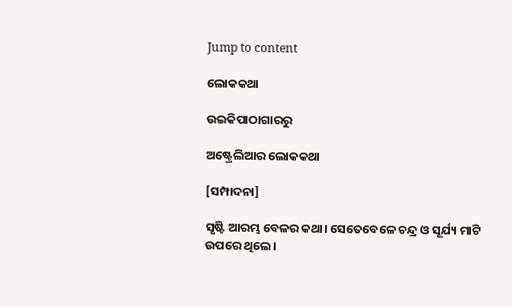Jump to content

ଲୋକକଥା

ଉଇକିପାଠାଗାର‌ରୁ

ଅଷ୍ଟ୍ରେଲିଆର ଲୋକକଥା

[ସମ୍ପାଦନା]

ସୃଷ୍ଟି ଆରମ୍ଭ ବେଳର କଥା। ସେତେବେଳେ ଚନ୍ଦ୍ର ଓ ସୂର୍ଯ୍ୟ ମାଟି ଉପରେ ଥିଲେ।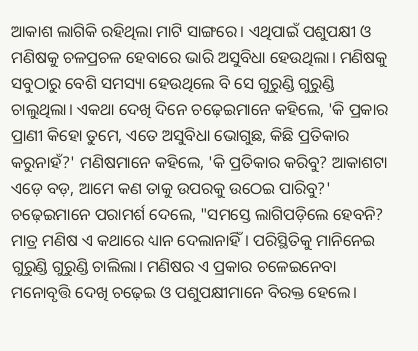ଆକାଶ ଲାଗିକି ରହିଥିଲା ମାଟି ସାଙ୍ଗରେ। ଏଥିପାଇଁ ପଶୁପକ୍ଷୀ ଓ ମଣିଷକୁ ଚଳପ୍ରଚଳ ହେବାରେ ଭାରି ଅସୁବିଧା ହେଉଥିଲା। ମଣିଷକୁ ସବୁଠାରୁ ବେଶି ସମସ୍ୟା ହେଉଥିଲେ ବି ସେ ଗୁରୁଣ୍ଡି ଗୁରୁଣ୍ଡି ଚାଲୁଥିଲା। ଏକଥା ଦେଖି ଦିନେ ଚଢ଼େଇମାନେ କହିଲେ, 'କି ପ୍ରକାର ପ୍ରାଣୀ କିହୋ ତୁମେ, ଏତେ ଅସୁବିଧା ଭୋଗୁଛ, କିଛି ପ୍ରତିକାର କରୁନାହଁ?' ମଣିଷମାନେ କହିଲେ, 'କି ପ୍ରତିକାର କରିବୁ? ଆକାଶଟା ଏଡ଼େ ବଡ଼, ଆମେ କଣ ତାକୁ ଉପରକୁ ଉଠେଇ ପାରିବୁ?' ଚଢ଼େଇମାନେ ପରାମର୍ଶ ଦେଲେ, "ସମସ୍ତେ ଲାଗିପଡ଼ିଲେ ହେବନି? ମାତ୍ର ମଣିଷ ଏ କଥାରେ ଧ୍ୟାନ ଦେଲାନାହିଁ। ପରିସ୍ଥିତିକୁ ମାନିନେଇ ଗୁରୁଣ୍ଡି ଗୁରୁଣ୍ଡି ଚାଲିଲା। ମଣିଷର ଏ ପ୍ରକାର ଚଳେଇନେବା ମନୋବୃତ୍ତି ଦେଖି ଚଢ଼େଇ ଓ ପଶୁପକ୍ଷୀମାନେ ବିରକ୍ତ ହେଲେ।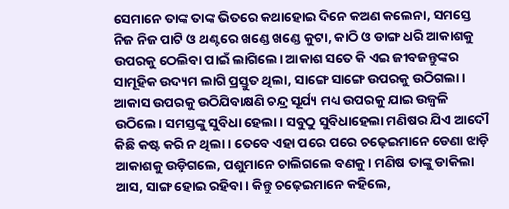ସେମାନେ ତାଙ୍କ ତାଙ୍କ ଭିତରେ କଥାହୋଇ ଦିନେ କଅଣ କଲେନା, ସମସ୍ତେ ନିଜ ନିଜ ପାଟି ଓ ଥଣ୍ଟରେ ଖଣ୍ଡେ ଖଣ୍ଡେ କୁଟା, କାଠି ଓ ଡାଙ୍ଗ ଧରି ଆକାଶକୁ ଉପରକୁ ଠେଲିବା ପାଇଁ ଲାଗିଲେ। ଆକାଶ ସତେ କି ଏଇ ଜୀବଜନ୍ତୁଙ୍କର ସାମୂହିକ ଉଦ୍ୟମ ଲାଗି ପ୍ରସ୍ତୁତ ଥିଲା, ସାଙ୍ଗେ ସାଙ୍ଗେ ଉପରକୁ ଉଠିଗଲା। ଆକାସ ଉପରକୁ ଉଠିଯିବାକ୍ଷଣି ଚନ୍ଦ୍ର ସୂର୍ଯ୍ୟ ମଧ୍ୟ ଉପରକୁ ଯାଇ ଉଜ୍ୱଳି ଉଠିଲେ। ସମସ୍ତଙ୍କୁ ସୁବିଧା ହେଲା। ସବୁଠୁ ସୁବିଧାହେଲା ମଣିଷର ଯିଏ ଆଦୌ କିଛି କଷ୍ଟ କରି ନ ଥିଲା। ତେବେ ଏହା ପରେ ପରେ ଚଢ଼େଇମାନେ ଡେଣା ଝାଡ଼ି ଆକାଶକୁ ଉଡ଼ିଗଲେ, ପଶୁମାନେ ଚାଲିଗଲେ ବଣକୁ। ମଣିଷ ତାଙ୍କୁ ଡାକିଲା ଆସ, ସାଙ୍ଗ ହୋଇ ରହିବା। କିନ୍ତୁ ଚଢ଼େଇମାନେ କହିଲେ,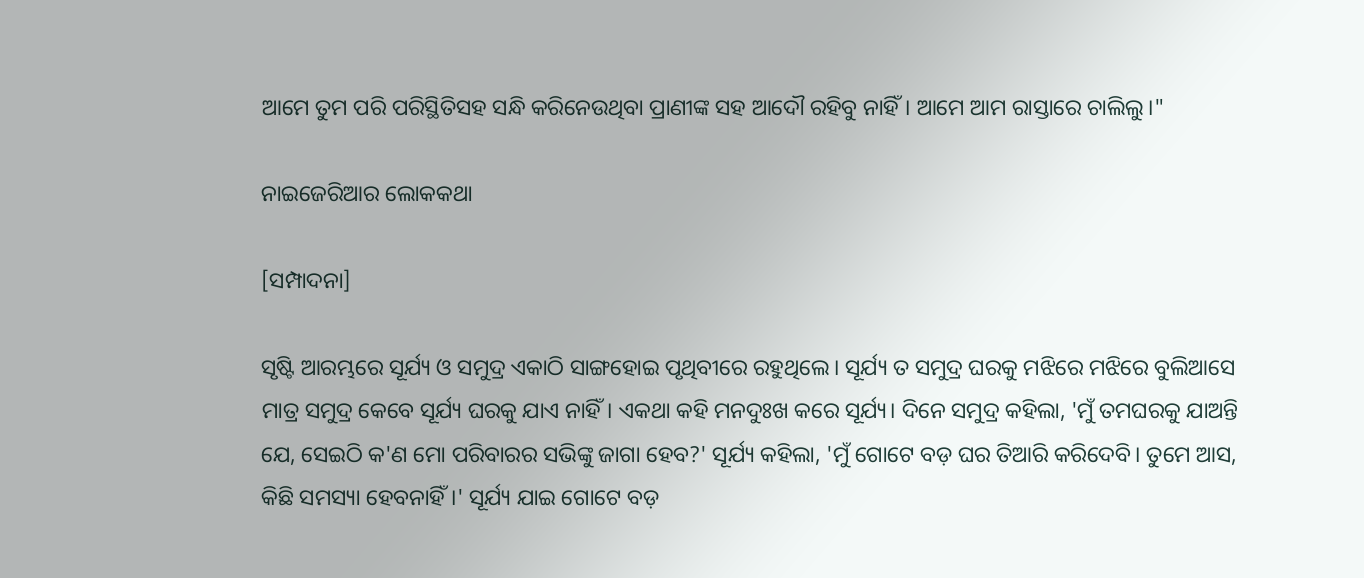ଆମେ ତୁମ ପରି ପରିସ୍ଥିତିସହ ସନ୍ଧି କରିନେଉଥିବା ପ୍ରାଣୀଙ୍କ ସହ ଆଦୌ ରହିବୁ ନାହିଁ। ଆମେ ଆମ ରାସ୍ତାରେ ଚାଲିଲୁ।"

ନାଇଜେରିଆର ଲୋକକଥା

[ସମ୍ପାଦନା]

ସୃଷ୍ଟି ଆରମ୍ଭରେ ସୂର୍ଯ୍ୟ ଓ ସମୁଦ୍ର ଏକାଠି ସାଙ୍ଗହୋଇ ପୃଥିବୀରେ ରହୁଥିଲେ। ସୂର୍ଯ୍ୟ ତ ସମୁଦ୍ର ଘରକୁ ମଝିରେ ମଝିରେ ବୁଲିଆସେ ମାତ୍ର ସମୁଦ୍ର କେବେ ସୂର୍ଯ୍ୟ ଘରକୁ ଯାଏ ନାହିଁ। ଏକଥା କହି ମନଦୁଃଖ କରେ ସୂର୍ଯ୍ୟ। ଦିନେ ସମୁଦ୍ର କହିଲା, 'ମୁଁ ତମଘରକୁ ଯାଅନ୍ତି ଯେ, ସେଇଠି କ'ଣ ମୋ ପରିବାରର ସଭିଙ୍କୁ ଜାଗା ହେବ?' ସୂର୍ଯ୍ୟ କହିଲା, 'ମୁଁ ଗୋଟେ ବଡ଼ ଘର ତିଆରି କରିଦେବି। ତୁମେ ଆସ, କିଛି ସମସ୍ୟା ହେବନାହିଁ।' ସୂର୍ଯ୍ୟ ଯାଇ ଗୋଟେ ବଡ଼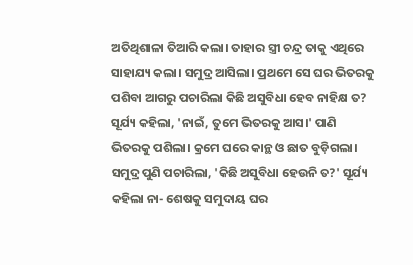ଅତିଥିଶାଳା ତିଆରି କଲା। ତାହାର ସ୍ତ୍ରୀ ଚନ୍ଦ୍ର ତାକୁ ଏଥିରେ ସାହାଯ୍ୟ କଲା। ସମୁଦ୍ର ଆସିଲା। ପ୍ରଥମେ ସେ ଘର ଭିତରକୁ ପଶିବା ଆଗରୁ ପଚାରିଲା କିଛି ଅସୁବିଧା ହେବ ନାହିକ୍ଷ ତ? ସୂର୍ଯ୍ୟ କହିଲା, 'ନାଇଁ, ତୁମେ ଭିତରକୁ ଆସ।' ପାଣି ଭିତରକୁ ପଶିଲା। କ୍ରମେ ଘରେ କାନ୍ଥ ଓ ଛାତ ବୁଡ଼ିଗଲା। ସମୁଦ୍ର ପୁଣି ପଚାରିଲା, 'କିଛି ଅସୁବିଧା ହେଉନି ତ?' ସୂର୍ଯ୍ୟ କହିଲା ନା- ଶେଷକୁ ସମୁଦାୟ ଘର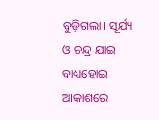ବୁଡ଼ିଗଲା। ସୂର୍ଯ୍ୟ ଓ ଚନ୍ଦ୍ର ଯାଇ ବାଧ୍ୟହୋଇ ଆକାଶରେ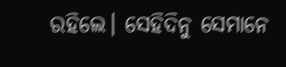ରହିଲେ। ସେହିଦିନୁ ସେମାନେ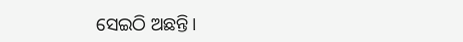ସେଇଠି ଅଛନ୍ତି।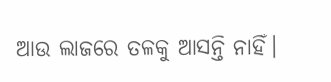ଆଉ ଲାଜରେ ତଳକୁ ଆସନ୍ତି ନାହିଁ।